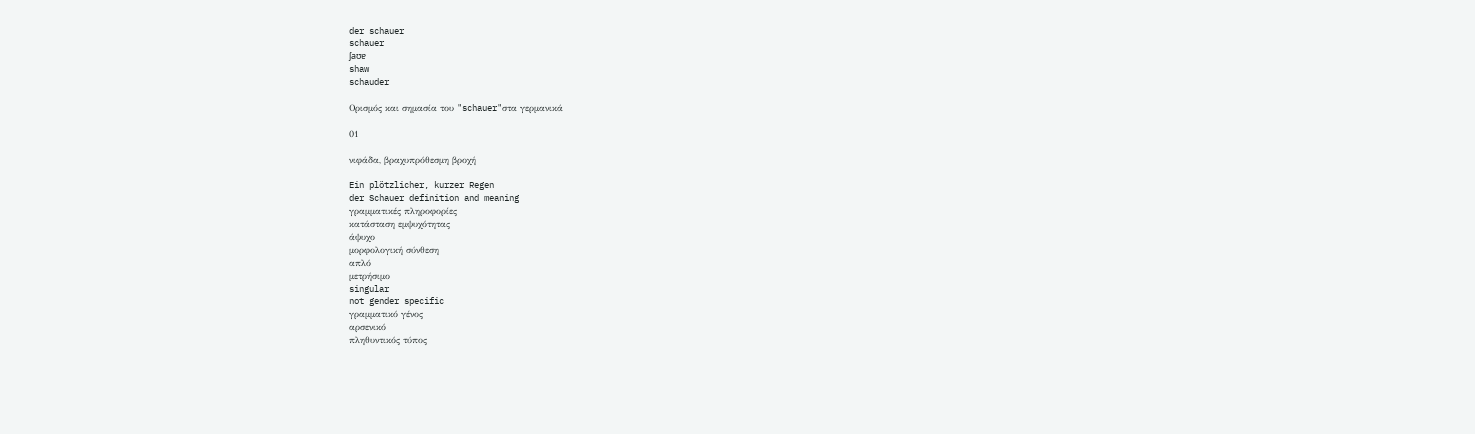der schauer
schauer
ʃaʊɐ
shaw
schauder

Ορισμός και σημασία του "schauer"στα γερμανικά

01

νιφάδα, βραχυπρόθεσμη βροχή

Ein plötzlicher, kurzer Regen
der Schauer definition and meaning
γραμματικές πληροφορίες
κατάσταση εμψυχότητας
άψυχο
μορφολογική σύνθεση
απλό
μετρήσιμο
singular
not gender specific
γραμματικό γένος
αρσενικό
πληθυντικός τύπος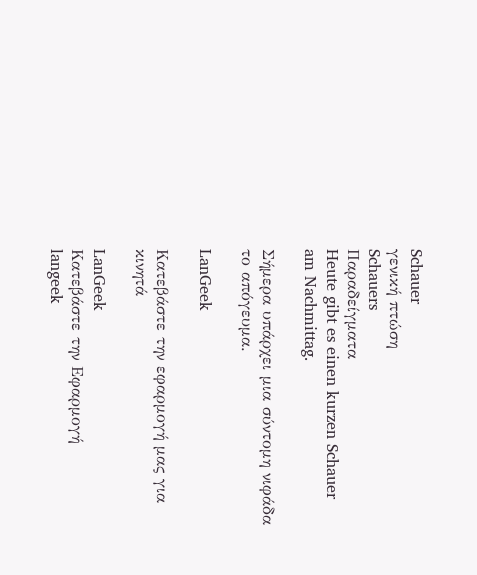Schauer
γενική πτώση
Schauers
Παραδείγματα
Heute gibt es einen kurzen Schauer am Nachmittag.

Σήμερα υπάρχει μια σύντομη νιφάδα το απόγευμα.

LanGeek

Κατεβάστε την εφαρμογή μας για κινητά

LanGeek
Κατεβάστε την Εφαρμογή
langeek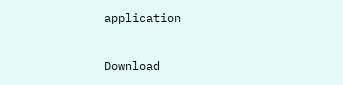application

Download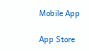Mobile App

App Store